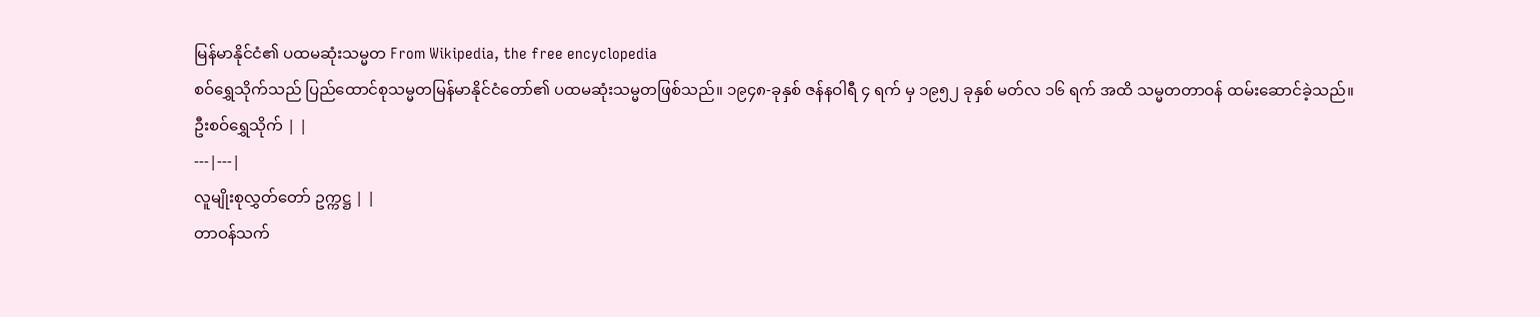မြန်မာနိုင်ငံ၏ ပထမဆုံးသမ္မတ From Wikipedia, the free encyclopedia
စဝ်ရွှေသိုက်သည် ပြည်ထောင်စုသမ္မတမြန်မာနိုင်ငံတော်၏ ပထမဆုံးသမ္မတဖြစ်သည်။ ၁၉၄၈-ခုနှစ် ဇန်နဝါရီ ၄ ရက် မှ ၁၉၅၂ ခုနှစ် မတ်လ ၁၆ ရက် အထိ သမ္မတတာဝန် ထမ်းဆောင်ခဲ့သည်။
ဦးစဝ်ရွှေသိုက် | |
---|---|
လူမျိုးစုလွှတ်တော် ဥက္ကဋ္ဌ | |
တာဝန်သက်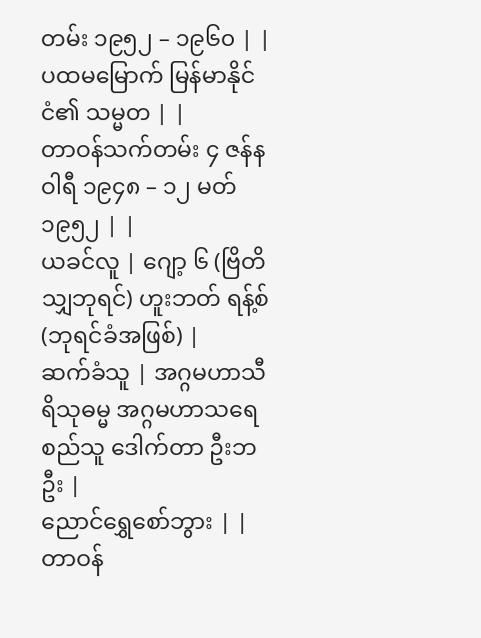တမ်း ၁၉၅၂ – ၁၉၆၀ | |
ပထမမြောက် မြန်မာနိုင်ငံ၏ သမ္မတ | |
တာဝန်သက်တမ်း ၄ ဇန်နဝါရီ ၁၉၄၈ – ၁၂ မတ် ၁၉၅၂ | |
ယခင်လူ | ဂျော့ ၆ (ဗြိတိသျှဘုရင်) ဟူးဘတ် ရန့်စ် (ဘုရင်ခံအဖြစ်) |
ဆက်ခံသူ | အဂ္ဂမဟာသီရိသုဓမ္မ အဂ္ဂမဟာသရေစည်သူ ဒေါက်တာ ဦးဘဦး |
ညောင်ရွှေစော်ဘွား | |
တာဝန်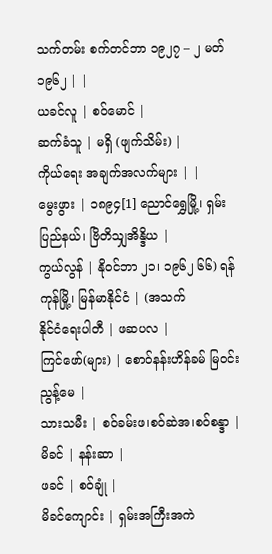သက်တမ်း စက်တင်ဘာ ၁၉၂၇ – ၂ မတ် ၁၉၆၂ | |
ယခင်လူ | စဝ်မောင် |
ဆက်ခံသူ | မရှိ (ဖျက်သိမ်း) |
ကိုယ်ရေး အချက်အလက်များ | |
မွေးဖွား | ၁၈၉၄[1] ညောင်ရွှေမြို့၊ ရှမ်းပြည်နယ်၊ ဗြိတိသျှအိန္ဒိယ |
ကွယ်လွန် | နိုဝင်ဘာ ၂၁၊ ၁၉၆၂ ၆၆) ရန်ကုန်မြို့၊ မြန်မာနိုင်ငံ | (အသက်
နိုင်ငံရေးပါတီ | ဖဆပလ |
ကြင်ဖော်(များ) | စောဝ်နန်းဟိန်ခမ် မြဝင်း ညွန့်မေ |
သားသမီး | စဝ်ခမ်းဖ၊စဝ်ဆဲအ၊စဝ်စန္ဒာ |
မိခင် | နန်းဆာ |
ဖခင် | စဝ်ချုံ |
မိခင်ကျောင်း | ရှမ်းအကြီးအကဲ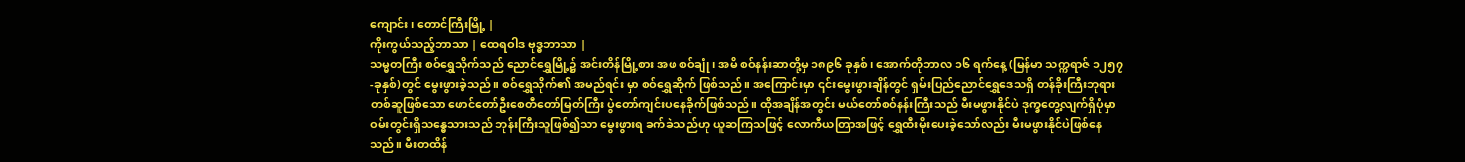ကျောင်း၊ တောင်ကြီးမြို့ |
ကိုးကွယ်သည့်ဘာသာ | ထေရဝါဒ ဗုဒ္ဓဘာသာ |
သမ္မတကြီး စဝ်ရွှေသိုက်သည် ညောင်ရွှေမြို့၌ အင်းတိန်မြို့စား အဖ စဝ်ချုံ ၊ အမိ စဝ်နန်းဆာတို့မှ ၁၈၉၆ ခုနှစ်၊ အောက်တိုဘာလ ၁၆ ရက်နေ့ (မြန်မာ သက္ကရာဇ် ၁၂၅၇-ခုနှစ်)တွင် မွေးဖွားခဲ့သည်။ စဝ်ရွှေသိုက်၏ အမည်ရင်း မှာ စဝ်ရွှေဆိုက် ဖြစ်သည်။ အကြောင်းမှာ ၎င်းမွေးဖွားချိန်တွင် ရှမ်းပြည်ညောင်ရွှေဒေသရှိ တန်ခိုးကြီးဘုရားတစ်ဆူဖြစ်သော ဖောင်တော်ဦးစေတီတော်မြတ်ကြီး ပွဲတော်ကျင်းပနေခိုက်ဖြစ်သည်။ ထိုအချိန်အတွင်း မယ်တော်စဝ်နန်းကြီးသည် မီးမဖွားနိုင်ပဲ ဒုက္ခတွေ့လျက်ရှိပုံမှာ ဝမ်းတွင်းရှိသန္ဓေသားသည် ဘုန်းကြီးသူဖြစ်၍သာ မွေးဖွားရ ခက်ခဲသည်ဟု ယူဆကြသဖြင့် လောကီယတြာအဖြင့် ရွှေထီးမိုးပေးခဲ့သော်လည်း မီးမဖွားနိုင်ပဲဖြစ်နေသည်။ မီးတထိန်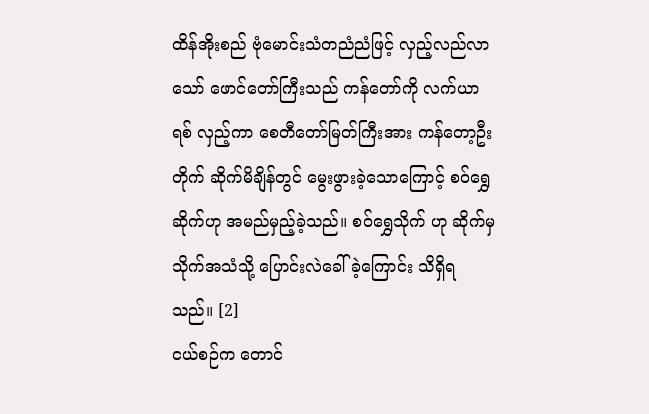ထိန်အိုးစည် ဗုံမောင်းသံတညံညံဖြင့် လှည့်လည်လာသော် ဖောင်တော်ကြီးသည် ကန်တော်ကို လက်ယာရစ် လှည့်ကာ စေတီတော်မြတ်ကြီးအား ကန်တော့ဦးတိုက် ဆိုက်မိချိန်တွင် မွေးဖွားခဲ့သောကြောင့် စဝ်ရွှေဆိုက်ဟု အမည်မှည့်ခဲ့သည်။ စဝ်ရွှေသိုက် ဟု ဆိုက်မှ သိုက်အသံသို့ ပြောင်းလဲခေါ်ခဲ့ကြောင်း သိရှိရသည်။ [2]
ငယ်စဉ်က တောင်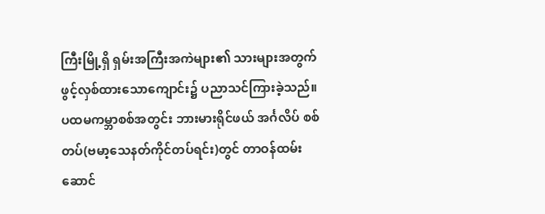ကြီးမြို့ရှိ ရှမ်းအကြီးအကဲများ၏ သားများအတွက် ဖွင့်လှစ်ထားသောကျောင်း၌ ပညာသင်ကြားခဲ့သည်။ ပထမကမ္ဘာစစ်အတွင်း ဘားမားရိုင်ဖယ် အင်္ဂလိပ် စစ်တပ်(ဗမာ့သေနတ်ကိုင်တပ်ရင်း)တွင် တာဝန်ထမ်းဆောင်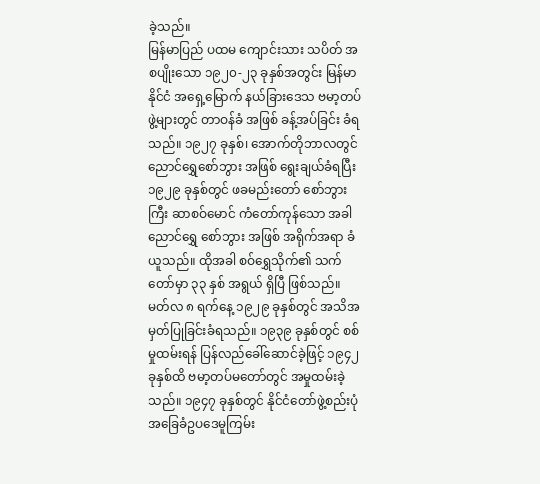ခဲ့သည်။
မြန်မာပြည် ပထမ ကျောင်းသား သပိတ် အစပျိုးသော ၁၉၂၀-၂၃ ခုနှစ်အတွင်း မြန်မာနိုင်ငံ အရှေ့မြောက် နယ်ခြားဒေသ ဗမာ့တပ်ဖွဲ့များတွင် တာဝန်ခံ အဖြစ် ခန့်အပ်ခြင်း ခံရသည်။ ၁၉၂၇ ခုနှစ်၊ အောက်တိုဘာလတွင် ညောင်ရွှေစော်ဘွား အဖြစ် ရွေးချယ်ခံရပြီး ၁၉၂၉ ခုနှစ်တွင် ဖခမည်းတော် စော်ဘွားကြီး ဆာစဝ်မောင် ကံတော်ကုန်သော အခါ ညောင်ရွှေ စော်ဘွား အဖြစ် အရိုက်အရာ ခံယူသည်။ ထိုအခါ စဝ်ရွှေသိုက်၏ သက်တော်မှာ ၃၃ နှစ် အရွယ် ရှိပြီ ဖြစ်သည်။
မတ်လ ၈ ရက်နေ့ ၁၉၂၉ ခုနှစ်တွင် အသိအမှတ်ပြုခြင်းခံရသည်။ ၁၉၃၉ ခုနှစ်တွင် စစ်မှုထမ်းရန် ပြန်လည်ခေါ်ဆောင်ခဲ့ဖြင့် ၁၉၄၂ ခုနှစ်ထိ ဗမာ့တပ်မတော်တွင် အမှုထမ်းခဲ့သည်။ ၁၉၄၇ ခုနှစ်တွင် နိုင်ငံတော်ဖွဲ့စည်းပုံ အခြေခံဥပဒေမူကြမ်း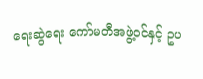ရေးဆွဲရေး ကော်မတီအဖွဲ့ဝင်နှင့် ဥပ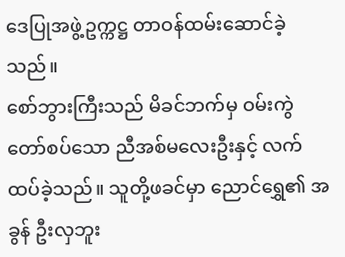ဒေပြုအဖွဲ့ဥက္ကဋ္ဌ တာဝန်ထမ်းဆောင်ခဲ့သည်။
စော်ဘွားကြီးသည် မိခင်ဘက်မှ ဝမ်းကွဲတော်စပ်သော ညီအစ်မလေးဦးနှင့် လက်ထပ်ခဲ့သည်။ သူတို့ဖခင်မှာ ညောင်ရွှေ၏ အခွန် ဦးလှဘူး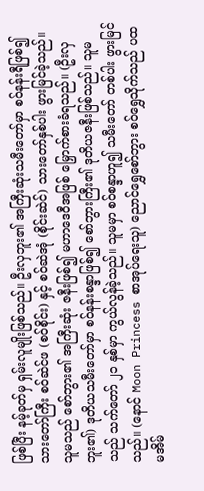ဖြစ်ပြီး နမ့်ခုတ်မှ ရှမ်းလူမျိုးဖြစ်သည်။ ဦးလှဘူး၏ အကြီးဆုံးသမီးတော်မှာ စဝ်နန်းရီဖြစ်၍ သားတော်ကြီး စဝ်ဆဲင်ဖ (စဝ်စိုင်း) နှင့် စဝ်ဆဲအုံ (စိုင်းဆဲင်) သားတော်နှစ်ပါး ဖွားမြင်ခဲ့သည်။ သူမသည် စော်ဘွား၏ အကြီးဆုံး ဇနီးဖြစ်၍ မဟာဒေဝီအဖြစ် မြှောက်စားခံရသည်။ (ဦးလှဘူး၏) ဒုတိယသမီးတော်မှာ စဝ်နန်းစန္ဒာဖြစ်၍ စော်ဘွားကြီး၏ ဒုတိယဇနီးဖြစ်သည်။ သူမသည် သက်တော် ၂၁ နှစ်မှာ ကွယ်လွန်ခဲ့သည်။ သူမမှာ စဝ်စန္ဒာဟူ၍ သမီးတော် တစ်ပါး ဖွားမြင်သည်။ (နောင် Moon Princess စာအုပ်ရေးသူ) ညောင်ရွှေစော်ဘွား စဝ်ရွှေသိုက်သည် ပထမအိမ်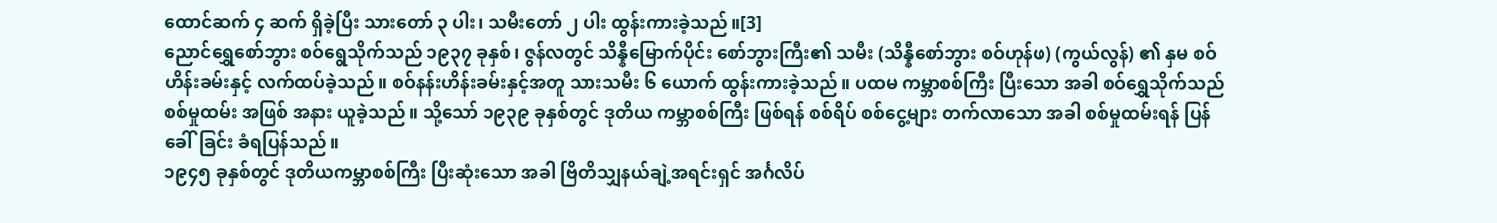ထောင်ဆက် ၄ ဆက် ရှိခဲ့ပြီး သားတော် ၃ ပါး၊ သမီးတော် ၂ ပါး ထွန်းကားခဲ့သည်။[3]
ညောင်ရွှေစော်ဘွား စဝ်ရွေသိုက်သည် ၁၉၃၇ ခုနှစ်၊ ဇွန်လတွင် သိန္နီမြောက်ပိုင်း စော်ဘွားကြီး၏ သမီး (သိန္နီစော်ဘွား စဝ်ဟုန်ဖ) (ကွယ်လွန်) ၏ နှမ စဝ်ဟိန်းခမ်းနှင့် လက်ထပ်ခဲ့သည်။ စဝ်နန်းဟိန်းခမ်းနှင့်အတူ သားသမီး ၆ ယောက် ထွန်းကားခဲ့သည်။ ပထမ ကမ္ဘာစစ်ကြီး ပြီးသော အခါ စဝ်ရွှေသိုက်သည် စစ်မှုထမ်း အဖြစ် အနား ယူခဲ့သည်။ သို့သော် ၁၉၃၉ ခုနှစ်တွင် ဒုတိယ ကမ္ဘာစစ်ကြီး ဖြစ်ရန် စစ်ရိပ် စစ်ငွေ့များ တက်လာသော အခါ စစ်မှုထမ်းရန် ပြန်ခေါ်ခြင်း ခံရပြန်သည်။
၁၉၄၅ ခုနှစ်တွင် ဒုတိယကမ္ဘာစစ်ကြီး ပြီးဆုံးသော အခါ ဗြိတိသျှနယ်ချဲ့အရင်းရှင် အင်္ဂလိပ်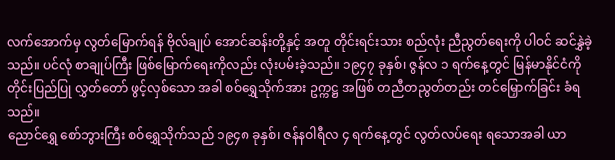လက်အောက်မှ လွတ်မြောက်ရန် ဗိုလ်ချုပ် အောင်ဆန်းတို့နှင့် အတူ တိုင်းရင်းသား စည်လုံး ညီညွတ်ရေးကို ပါဝင် ဆင်နွှဲခဲ့သည်။ ပင်လုံ စာချုပ်ကြီး ဖြစ်မြောက်ရေးကိုလည်း လုံးပမ်းခဲ့သည်။ ၁၉၄၇ ခုနှစ်၊ ဇွန်လ ၁ ရက်နေ့တွင် မြန်မာနိုင်ငံကို တိုင်းပြည်ပြု လွှတ်တော် ဖွင့်လှစ်သော အခါ စဝ်ရွှေသိုက်အား ဥက္ကဋ္ဌ အဖြစ် တညီတညွတ်တည်း တင်မြှောက်ခြင်း ခံရသည်။
ညောင်ရွှေ စော်ဘွားကြီး စဝ်ရွှေသိုက်သည် ၁၉၄၈ ခုနှစ်၊ ဇန်နဝါရီလ ၄ ရက်နေ့တွင် လွတ်လပ်ရေး ရသောအခါ ယာ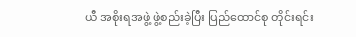ယီ အစိုးရအဖွဲ့ ဖွဲ့စည်းခဲ့ပြီး ပြည်ထောင်စု တိုင်းရင်း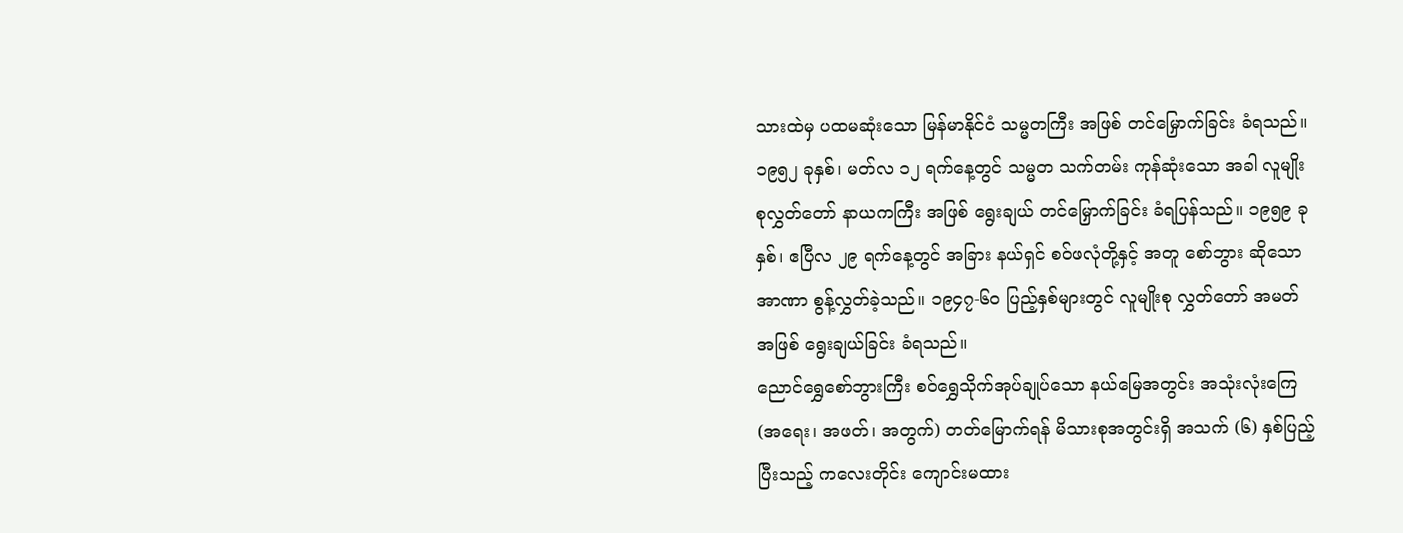သားထဲမှ ပထမဆုံးသော မြန်မာနိုင်ငံ သမ္မတကြီး အဖြစ် တင်မြှောက်ခြင်း ခံရသည်။ ၁၉၅၂ ခုနှစ်၊ မတ်လ ၁၂ ရက်နေ့တွင် သမ္မတ သက်တမ်း ကုန်ဆုံးသော အခါ လူမျိုးစုလွှတ်တော် နာယကကြီး အဖြစ် ရွေးချယ် တင်မြှောက်ခြင်း ခံရပြန်သည်။ ၁၉၅၉ ခုနှစ်၊ ဧပြီလ ၂၉ ရက်နေ့တွင် အခြား နယ်ရှင် စဝ်ဖလုံတို့နှင့် အတူ စော်ဘွား ဆိုသော အာဏာ စွန့်လွှတ်ခဲ့သည်။ ၁၉၄၇-၆ဝ ပြည့်နှစ်များတွင် လူမျိုးစု လွှတ်တော် အမတ်အဖြစ် ရွေးချယ်ခြင်း ခံရသည်။
ညောင်ရွှေစော်ဘွားကြီး စဝ်ရွှေသိုက်အုပ်ချုပ်သော နယ်မြေအတွင်း အသုံးလုံးကြေ (အရေး၊ အဖတ်၊ အတွက်) တတ်မြောက်ရန် မိသားစုအတွင်းရှိ အသက် (၆) နှစ်ပြည့်ပြီးသည့် ကလေးတိုင်း ကျောင်းမထား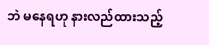ဘဲ မနေရဟု နားလည်ထားသည့်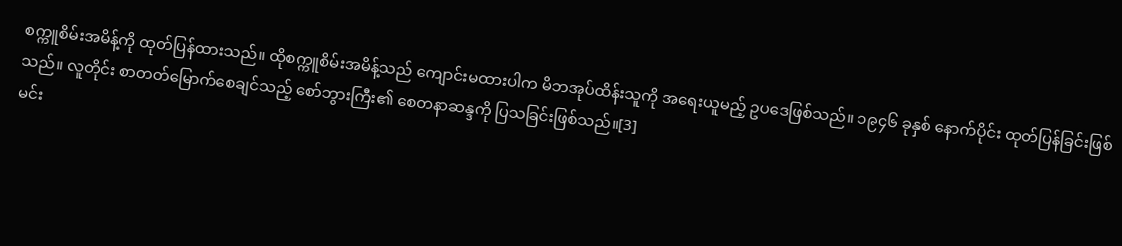စက္ကူစိမ်းအမိန့်ကို ထုတ်ပြန်ထားသည်။ ထိုစက္ကူစိမ်းအမိန့်သည် ကျောင်းမထားပါက မိဘအုပ်ထိန်းသူကို အရေးယူမည့် ဥပဒေဖြစ်သည်။ ၁၉၄၆ ခုနှစ် နောက်ပိုင်း ထုတ်ပြန်ခြင်းဖြစ်သည်။ လူတိုင်း စာတတ်မြောက်စေချင်သည့် စော်ဘွားကြီး၏ စေတနာဆန္ဒကို ပြသခြင်းဖြစ်သည်။[3]
မင်း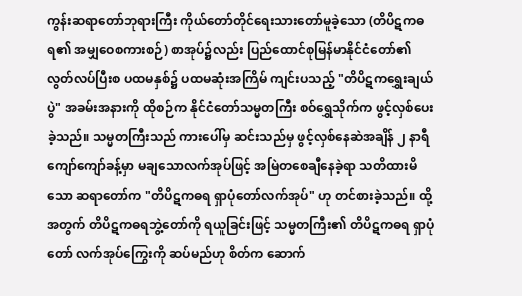ကွန်းဆရာတော်ဘုရားကြီး ကိုယ်တော်တိုင်ရေးသားတော်မူခဲ့သော (တိပိဋကဓရ၏ အမျှဝေစကားစဉ်) စာအုပ်၌လည်း ပြည်ထောင်စုမြန်မာနိုင်ငံတော်၏ လွတ်လပ်ပြီးစ ပထမနှစ်၌ ပထမဆုံးအကြိမ် ကျင်းပသည့် "တိပိဋကရွှေးချယ်ပွဲ" အခမ်းအနားကို ထိုစဉ်က နိုင်ငံတော်သမ္မတကြီး စဝ်ရွှေသိုက်က ဖွင့်လှစ်ပေးခဲ့သည်။ သမ္မတကြီးသည် ကားပေါ်မှ ဆင်းသည်မှ ဖွင့်လှစ်နေဆဲအချိန် ၂ နာရီကျော်ကျော်ခန့်မှာ မချသောလက်အုပ်ဖြင့် အမြဲတစေချီနေခဲ့ရာ သတိထားမိသော ဆရာတော်က "တိပိဋကဓရ ရှာပုံတော်လက်အုပ်" ဟု တင်စားခဲ့သည်။ ထို့အတွက် တိပိဋကဓရဘွဲ့တော်ကို ရယူခြင်းဖြင့် သမ္မတကြီး၏ တိပိဋကဓရ ရှာပုံတော် လက်အုပ်ကြွေးကို ဆပ်မည်ဟု စိတ်က ဆောက်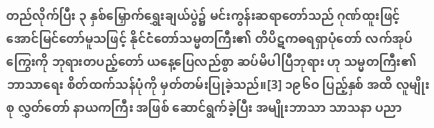တည်လိုက်ပြီး ၃ နှစ်မြှောက်ရွှေးချယ်ပွဲ၌ မင်းကွန်းဆရာတော်သည် ဂုဏ်ထူးဖြင့် အောင်မြင်တော်မူသဖြင့် နိုင်ငံတော်သမ္မတကြီး၏ တိပိဋကဓရရှာပုံတော် လက်အုပ်ကြွေးကို ဘုရားတပည့်တော် ယနေ့ပြေလည်စွာ ဆပ်မိပါပြီဘုရား ဟု သမ္မတကြီး၏ ဘာသာရေး စိတ်ထက်သန်ပုံကို မှတ်တမ်းပြုခဲ့သည်။[3] ၁၉၆ဝ ပြည့်နှစ် အထိ လူမျိုးစု လွှတ်တော် နာယကကြီး အဖြစ် ဆောင်ရွက်ခဲ့ပြီး အမျိုးဘာသာ သာသနာ ပညာ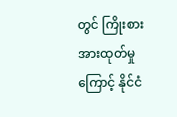တွင် ကြိုးစား အားထုတ်မှုကြောင့် နိုင်ငံ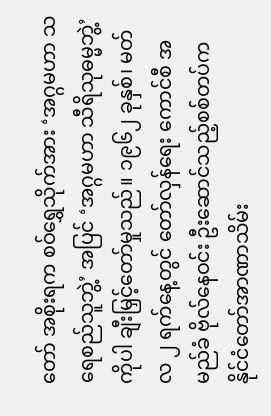တော် အစိုးရက စဝ်ရွှေသိုက်အား ‘အဂ္ဂမဟာ သရေစည်သူဘွဲ့’ အပြင် ‘အဂ္ဂမဟာ သီရိသုဓမ္မဘွဲ့’ ကိုပါ ချီးမြှင့်တော်မှုသည်။ ၁၉၆၂ ခုနှစ်၊ မတ်လ ၂ ရက်နေ့တွင် တော်လှန်ရေး ကောင်စီ အမည်ခံ ဗိုလ်နေဝင်း ဦးဆောင်သည့်စစ်တပ်က နိုင်ငံတော်အာဏာသိမ်း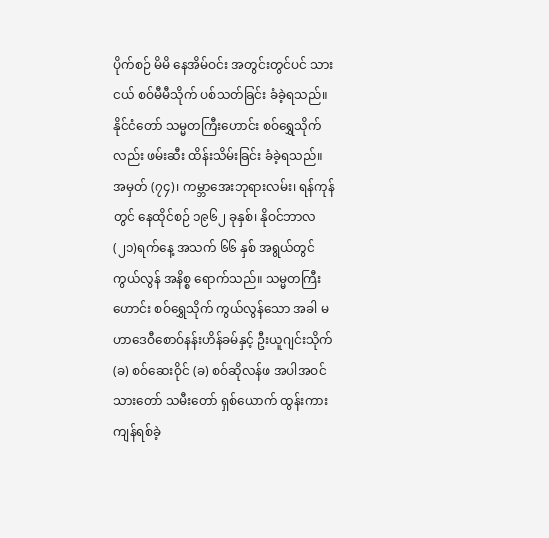ပိုက်စဉ် မိမိ နေအိမ်ဝင်း အတွင်းတွင်ပင် သားငယ် စဝ်မီမီသိုက် ပစ်သတ်ခြင်း ခံခဲ့ရသည်။ နိုင်ငံတော် သမ္မတကြီးဟောင်း စဝ်ရွှေသိုက်လည်း ဖမ်းဆီး ထိန်းသိမ်းခြင်း ခံခဲ့ရသည်။
အမှတ် (၇၄)၊ ကမ္ဘာအေးဘုရားလမ်း၊ ရန်ကုန်တွင် နေထိုင်စဉ် ၁၉၆၂ ခုနှစ်၊ နိုဝင်ဘာလ (၂၁)ရက်နေ့ အသက် ၆၆ နှစ် အရွယ်တွင် ကွယ်လွန် အနိစ္စ ရောက်သည်။ သမ္မတကြီးဟောင်း စဝ်ရွှေသိုက် ကွယ်လွန်သော အခါ မဟာဒေဝီစောဝ်နန်းဟိန်ခမ်နှင့် ဦးယူဂျင်းသိုက် (ခ) စဝ်ဆေးဝိုင် (ခ) စဝ်ဆိုလန်ဖ အပါအဝင် သားတော် သမီးတော် ရှစ်ယောက် ထွန်းကား ကျန်ရစ်ခဲ့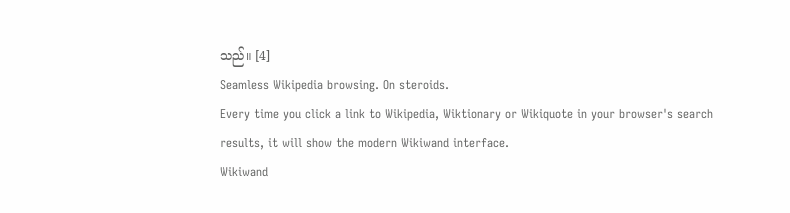သည်။ [4]
Seamless Wikipedia browsing. On steroids.
Every time you click a link to Wikipedia, Wiktionary or Wikiquote in your browser's search results, it will show the modern Wikiwand interface.
Wikiwand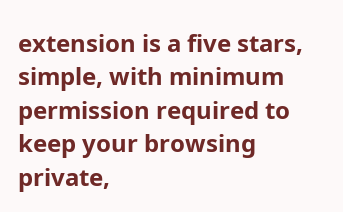extension is a five stars, simple, with minimum permission required to keep your browsing private,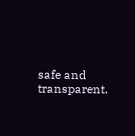safe and transparent.